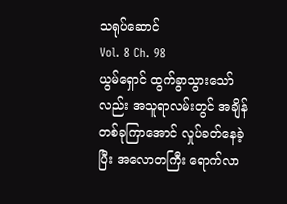သရုပ်ဆောင်
Vol. 8 Ch. 98
ယွမ်ရှောင် ထွက်ခွာသွားသော်လည်း အသူရာလမ်းတွင် အချိန်တစ်ခုကြာအောင် လှုပ်ခတ်နေခဲ့ပြီး အလောတကြီး ရောက်လာ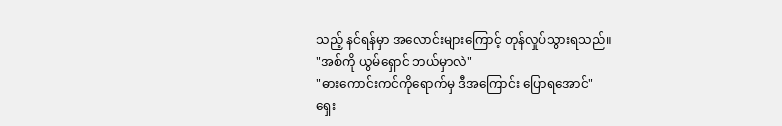သည့် နင်ရန်မှာ အလောင်းများကြောင့် တုန်လှုပ်သွားရသည်။
"အစ်ကို ယွမ်ရှောင် ဘယ်မှာလဲ"
"ဓားကောင်းကင်ကိုရောက်မှ ဒီအကြောင်း ပြောရအောင်"
ရှေး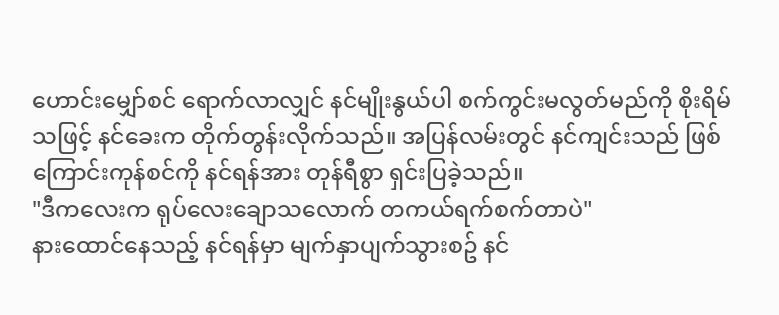ဟောင်းမျှော်စင် ရောက်လာလျှင် နင်မျိုးနွယ်ပါ စက်ကွင်းမလွတ်မည်ကို စိုးရိမ်သဖြင့် နင်ခေးက တိုက်တွန်းလိုက်သည်။ အပြန်လမ်းတွင် နင်ကျင်းသည် ဖြစ်ကြောင်းကုန်စင်ကို နင်ရန်အား တုန်ရီစွာ ရှင်းပြခဲ့သည်။
"ဒီကလေးက ရုပ်လေးချောသလောက် တကယ်ရက်စက်တာပဲ"
နားထောင်နေသည့် နင်ရန်မှာ မျက်နှာပျက်သွားစဥ် နင်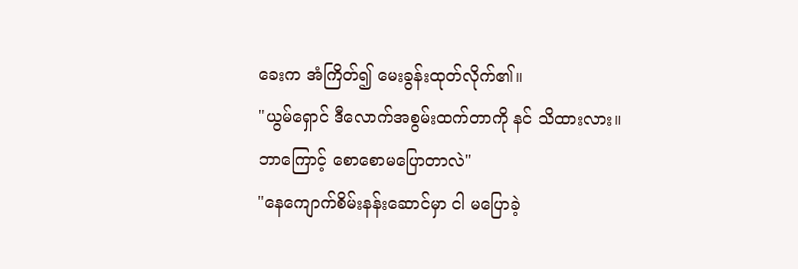ခေးက အံကြိတ်၍ မေးခွန်းထုတ်လိုက်၏။
"ယွမ်ရှောင် ဒီလောက်အစွမ်းထက်တာကို နင် သိထားလား။ ဘာကြောင့် စောစောမပြောတာလဲ"
"နေကျောက်စိမ်းနန်းဆောင်မှာ ငါ မပြောခဲ့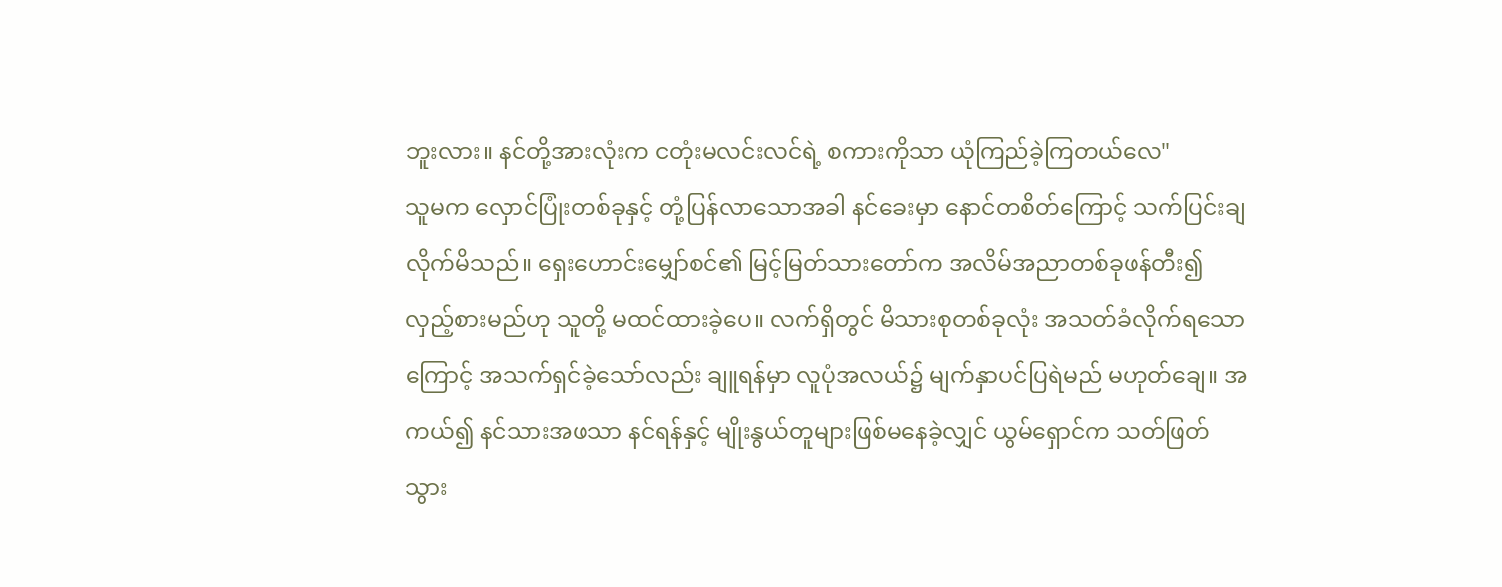ဘူးလား။ နင်တို့အားလုံးက ငတုံးမလင်းလင်ရဲ့ စကားကိုသာ ယုံကြည်ခဲ့ကြတယ်လေ"
သူမက လှောင်ပြုံးတစ်ခုနှင့် တုံ့ပြန်လာသောအခါ နင်ခေးမှာ နောင်တစိတ်ကြောင့် သက်ပြင်းချလိုက်မိသည်။ ရှေးဟောင်းမျှော်စင်၏ မြင့်မြတ်သားတော်က အလိမ်အညာတစ်ခုဖန်တီး၍ လှည့်စားမည်ဟု သူတို့ မထင်ထားခဲ့ပေ။ လက်ရှိတွင် မိသားစုတစ်ခုလုံး အသတ်ခံလိုက်ရသောကြောင့် အသက်ရှင်ခဲ့သော်လည်း ချူရန်မှာ လူပုံအလယ်၌ မျက်နှာပင်ပြရဲမည် မဟုတ်ချေ။ အကယ်၍ နင်သားအဖသာ နင်ရန်နှင့် မျိုးနွယ်တူများဖြစ်မနေခဲ့လျှင် ယွမ်ရှောင်က သတ်ဖြတ်သွား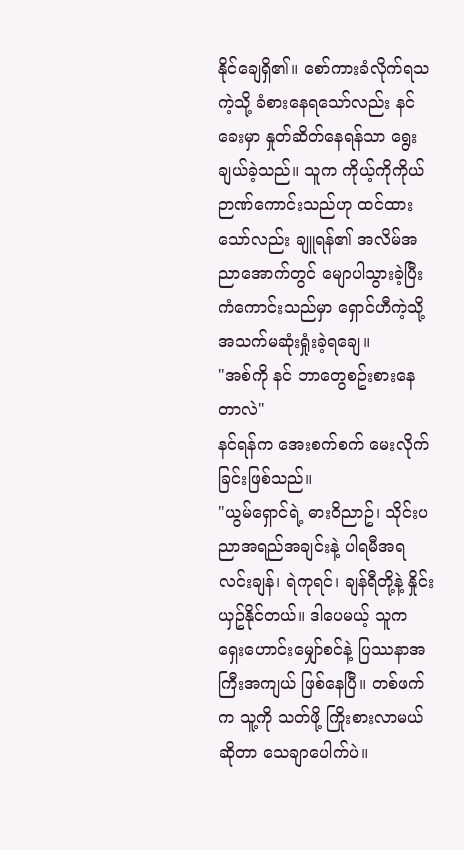နိုင်ချေရှိ၏။ စော်ကားခံလိုက်ရသကဲ့သို့ ခံစားနေရသော်လည်း နင်ခေးမှာ နှုတ်ဆိတ်နေရန်သာ ရွေးချယ်ခဲ့သည်။ သူက ကိုယ့်ကိုကိုယ် ဉာဏ်ကောင်းသည်ဟု ထင်ထားသော်လည်း ချူရန်၏ အလိမ်အညာအောက်တွင် မျောပါသွားခဲ့ပြီး ကံကောင်းသည်မှာ ရှောင်ဟီကဲ့သို့ အသက်မဆုံးရှုံးခဲ့ရချေ။
"အစ်ကို နင် ဘာတွေစဥ်းစားနေတာလဲ"
နင်ရန်က အေးစက်စက် မေးလိုက်ခြင်းဖြစ်သည်။
"ယွမ်ရှောင်ရဲ့ ဓားဝိညာဥ်၊ သိုင်းပညာအရည်အချင်းနဲ့ ပါရမီအရ လင်းချန်၊ ရဲကုရင်၊ ချန်ရီတို့နဲ့ နှိုင်းယှဥ်နိုင်တယ်။ ဒါပေမယ့် သူက ရှေးဟောင်းမျှော်စင်နဲ့ ပြဿနာအကြီးအကျယ် ဖြစ်နေပြီ။ တစ်ဖက်က သူ့ကို သတ်ဖို့ ကြိုးစားလာမယ်ဆိုတာ သေချာပေါက်ပဲ။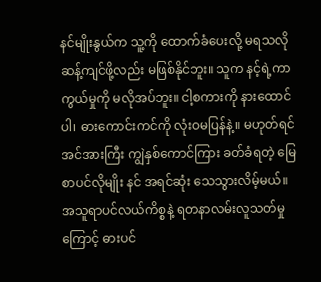နင်မျိုးနွယ်က သူ့ကို ထောက်ခံပေးလို့ မရသလို ဆန့်ကျင်ဖို့လည်း မဖြစ်နိုင်ဘူး။ သူက နင့်ရဲ့ကာကွယ်မှုကို မလိုအပ်ဘူး။ ငါ့စကားကို နားထောင်ပါ၊ ဓားကောင်းကင်ကို လုံးဝမပြန်နဲ့။ မဟုတ်ရင် အင်အားကြီး ကျွဲနှစ်ကောင်ကြား ခတ်ခံရတဲ့ မြေစာပင်လိုမျိုး နင် အရင်ဆုံး သေသွားလိမ့်မယ်။ အသူရာပင်လယ်ကိစ္စနဲ့ ရတနာလမ်းလူသတ်မှုကြောင့် ဓားပင်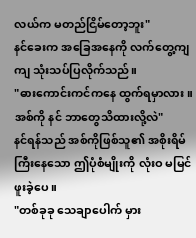လယ်က မတည်ငြိမ်တော့ဘူး"
နင်ခေးက အခြေအနေကို လက်တွေ့ကျကျ သုံးသပ်ပြလိုက်သည်။
"ဓားကောင်းကင်ကနေ ထွက်ရမှာလား။ အစ်ကို နင် ဘာတွေသိထားလို့လဲ"
နင်ရန်သည် အစ်ကိုဖြစ်သူ၏ အစိုးရိမ်ကြီးနေသော ဤပုံစံမျိုးကို လုံးဝ မမြင်ဖူးခဲ့ပေ။
"တစ်ခုခု သေချာပေါက် မှား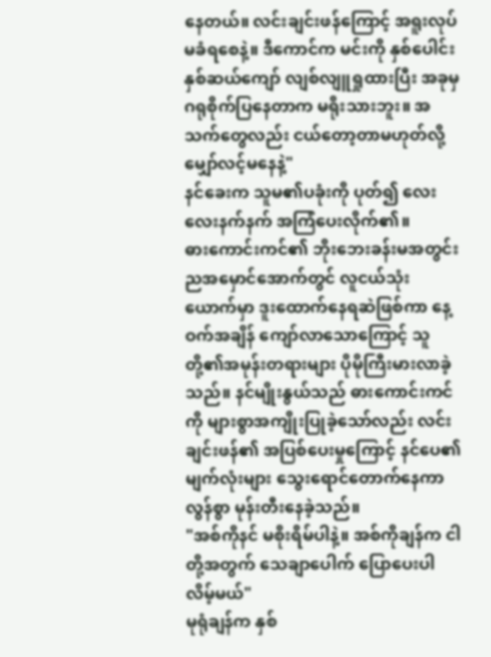နေတယ်။ လင်းချင်းဖန်ကြောင့် အရူးလုပ်မခံရစေနဲ့။ ဒီကောင်က မင်းကို နှစ်ပေါင်းနှစ်ဆယ်ကျော် လျစ်လျူရှုထားပြီး အခုမှ ဂရုစိုက်ပြနေတာက မရိုးသားဘူး။ အသက်တွေလည်း ငယ်တော့တာမဟုတ်လို့ မျှော်လင့်မနေနဲ့"
နင်ခေးက သူမ၏ပခုံးကို ပုတ်၍ လေးလေးနက်နက် အကြံပေးလိုက်၏။
ဓားကောင်းကင်၏ ဘိုးဘေးခန်းမအတွင်း ညအမှောင်အောက်တွင် လူငယ်သုံးယောက်မှာ ဒူးထောက်နေရဆဲဖြစ်ကာ နေ့ဝက်အချိန် ကျော်လာသောကြောင့် သူတို့၏အမုန်းတရားများ ပိုမိုကြီးမားလာခဲ့သည်။ နင်မျိုးနွယ်သည် ဓားကောင်းကင်ကို များစွာအကျိုးပြုခဲ့သော်လည်း လင်းချင်းဖန်၏ အပြစ်ပေးမှုကြောင့် နင်ပေ၏ မျက်လုံးများ သွေးရောင်တောက်နေကာ လွန်စွာ မုန်းတီးနေခဲ့သည်။
"အစ်ကိုနင် မစိုးရိမ်ပါနဲ့။ အစ်ကိုချန်က ငါတို့အတွက် သေချာပေါက် ပြောပေးပါလိမ့်မယ်"
မုရုံချန်က နှစ်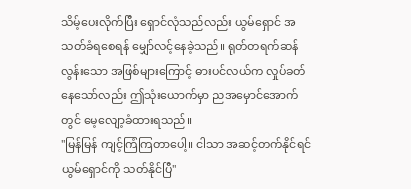သိမ့်ပေးလိုက်ပြီး ရှောင်လုံသည်လည်း ယွမ်ရှောင် အသတ်ခံရစေရန် မျှော်လင့်နေခဲ့သည်။ ရုတ်တရက်ဆန်လွန်းသော အဖြစ်များကြောင့် ဓားပင်လယ်က လှုပ်ခတ်နေသော်လည်း ဤသုံးယောက်မှာ ညအမှောင်အောက်တွင် မေ့လျော့ခံထားရသည်။
"မြန်မြန် ကျင့်ကြံကြတာပေါ့။ ငါသာ အဆင့်တက်နိုင်ရင် ယွမ်ရှောင်ကို သတ်နိုင်ပြီ"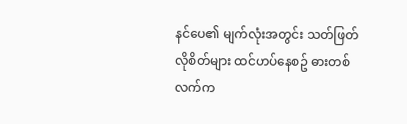နင်ပေ၏ မျက်လုံးအတွင်း သတ်ဖြတ်လိုစိတ်များ ထင်ဟပ်နေစဥ် ဓားတစ်လက်က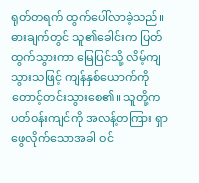ရုတ်တရက် ထွက်ပေါ်လာခဲ့သည်။ ဓားချက်တွင် သူ၏ခေါင်းက ပြတ်ထွက်သွားကာ မြေပြင်သို့ လိမ့်ကျသွားသဖြင့် ကျန်နှစ်ယောက်ကို တောင့်တင်းသွားစေ၏။ သူတို့က ပတ်ဝန်းကျင်ကို အလန့်တကြား ရှာဖွေလိုက်သောအခါ ဝင်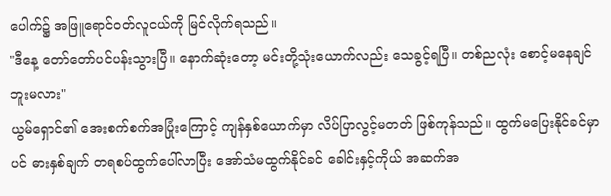ပေါက်၌ အဖြူရောင်ဝတ်လူငယ်ကို မြင်လိုက်ရသည်။
"ဒီနေ့ တော်တော်ပင်ပန်းသွားပြီ။ နောက်ဆုံးတော့ မင်းတို့သုံးယောက်လည်း သေခွင့်ရပြီ။ တစ်ညလုံး စောင့်မနေချင်ဘူးမလား"
ယွမ်ရှောင်၏ အေးစက်စက်အပြုံးကြောင့် ကျန်နှစ်ယောက်မှာ လိပ်ပြာလွင့်မတတ် ဖြစ်ကုန်သည်။ ထွက်မပြေးနိုင်ခင်မှာပင် ဓားနှစ်ချက် တရစပ်ထွက်ပေါ်လာပြီး အော်သံမထွက်နိုင်ခင် ခေါင်းနှင့်ကိုယ် အဆက်အ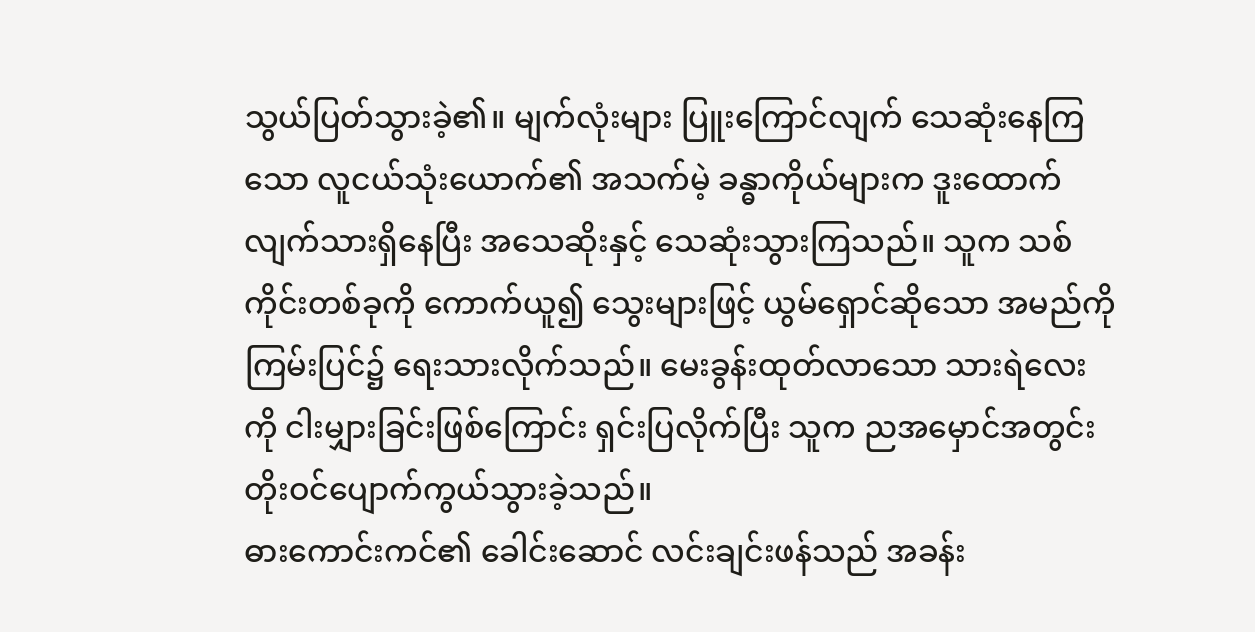သွယ်ပြတ်သွားခဲ့၏။ မျက်လုံးများ ပြူးကြောင်လျက် သေဆုံးနေကြသော လူငယ်သုံးယောက်၏ အသက်မဲ့ ခန္ဓာကိုယ်များက ဒူးထောက်လျက်သားရှိနေပြီး အသေဆိုးနှင့် သေဆုံးသွားကြသည်။ သူက သစ်ကိုင်းတစ်ခုကို ကောက်ယူ၍ သွေးများဖြင့် ယွမ်ရှောင်ဆိုသော အမည်ကို ကြမ်းပြင်၌ ရေးသားလိုက်သည်။ မေးခွန်းထုတ်လာသော သားရဲလေးကို ငါးမျှားခြင်းဖြစ်ကြောင်း ရှင်းပြလိုက်ပြီး သူက ညအမှောင်အတွင်း တိုးဝင်ပျောက်ကွယ်သွားခဲ့သည်။
ဓားကောင်းကင်၏ ခေါင်းဆောင် လင်းချင်းဖန်သည် အခန်း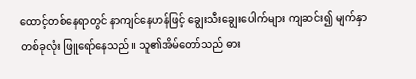ထောင့်တစ်နေရာတွင် နာကျင်နေဟန်ဖြင့် ချွေးသီးချွေးပေါက်များ ကျဆင်း၍ မျက်နှာတစ်ခုလုံး ဖြူရော်နေသည်။ သူ၏အိမ်တော်သည် ဓား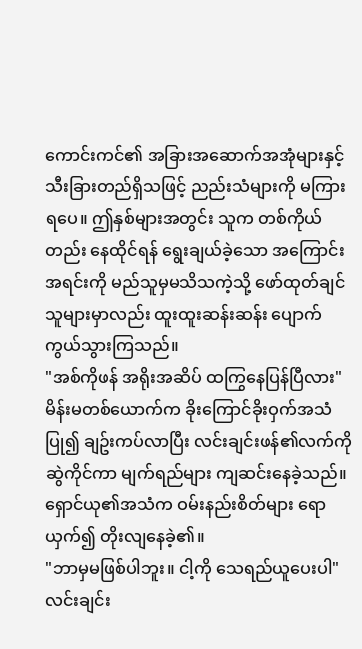ကောင်းကင်၏ အခြားအဆောက်အအုံများနှင့် သီးခြားတည်ရှိသဖြင့် ညည်းသံများကို မကြားရပေ။ ဤနှစ်များအတွင်း သူက တစ်ကိုယ်တည်း နေထိုင်ရန် ရွေးချယ်ခဲ့သော အကြောင်းအရင်းကို မည်သူမှမသိသကဲ့သို့ ဖော်ထုတ်ချင်သူများမှာလည်း ထူးထူးဆန်းဆန်း ပျောက်ကွယ်သွားကြသည်။
"အစ်ကိုဖန် အရိုးအဆိပ် ထကြွနေပြန်ပြီလား"
မိန်းမတစ်ယောက်က ခိုးကြောင်ခိုးဝှက်အသံပြု၍ ချဥ်းကပ်လာပြီး လင်းချင်းဖန်၏လက်ကို ဆွဲကိုင်ကာ မျက်ရည်များ ကျဆင်းနေခဲ့သည်။ ရှောင်ယု၏အသံက ဝမ်းနည်းစိတ်များ ရောယှက်၍ တိုးလျနေခဲ့၏။
"ဘာမှမဖြစ်ပါဘူး။ ငါ့ကို သေရည်ယူပေးပါ"
လင်းချင်း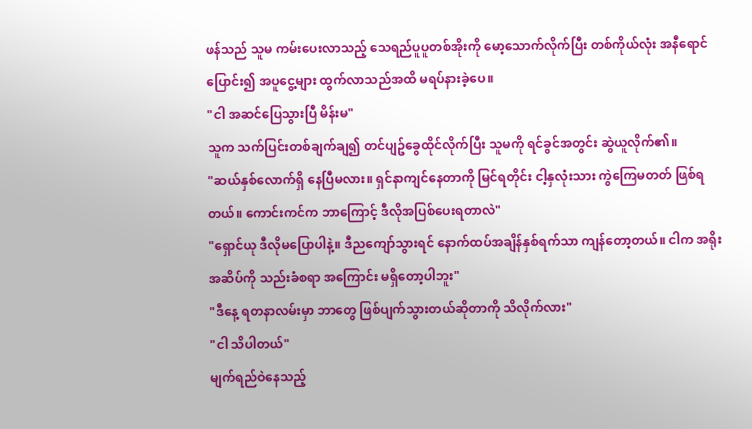ဖန်သည် သူမ ကမ်းပေးလာသည့် သေရည်ပူပူတစ်အိုးကို မော့သောက်လိုက်ပြီး တစ်ကိုယ်လုံး အနီရောင်ပြောင်း၍ အပူငွေ့များ ထွက်လာသည်အထိ မရပ်နားခဲ့ပေ။
"ငါ အဆင်ပြေသွားပြီ မိန်းမ"
သူက သက်ပြင်းတစ်ချက်ချ၍ တင်ပျဥ်ခွေထိုင်လိုက်ပြီး သူမကို ရင်ခွင်အတွင်း ဆွဲယူလိုက်၏။
"ဆယ်နှစ်လောက်ရှိ နေပြီမလား။ ရှင်နာကျင်နေတာကို မြင်ရတိုင်း ငါ့နှလုံးသား ကွဲကြေမတတ် ဖြစ်ရတယ်။ ကောင်းကင်က ဘာကြောင့် ဒီလိုအပြစ်ပေးရတာလဲ"
"ရှောင်ယု ဒီလိုမပြောပါနဲ့။ ဒီညကျော်သွားရင် နောက်ထပ်အချိန်နှစ်ရက်သာ ကျန်တော့တယ်။ ငါက အရိုးအဆိပ်ကို သည်းခံစရာ အကြောင်း မရှိတော့ပါဘူး"
"ဒီနေ့ ရတနာလမ်းမှာ ဘာတွေ ဖြစ်ပျက်သွားတယ်ဆိုတာကို သိလိုက်လား"
"ငါ သိပါတယ်"
မျက်ရည်ဝဲနေသည့်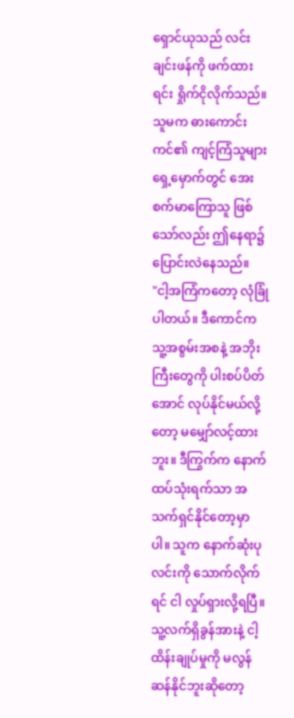ရှောင်ယုသည် လင်းချင်းဖန်ကို ဖက်ထားရင်း ရှိုက်ငိုလိုက်သည်။ သူမက ဓားကောင်းကင်၏ ကျင့်ကြံသူများရှေ့မှောက်တွင် အေးစက်မာကြောသူ ဖြစ်သော်လည်း ဤနေရာ၌ ပြောင်းလဲနေသည်။
"ငါ့အကြံကတော့ လုံခြုံပါတယ်။ ဒီကောင်က သူ့အစွမ်းအစနဲ့ အဘိုးကြီးတွေကို ပါးစပ်ပိတ်အောင် လုပ်နိုင်မယ်လို့တော့ မမျှော်လင့်ထားဘူး။ ဒီကြွက်က နောက်ထပ်သုံးရက်သာ အသက်ရှင်နိုင်တော့မှာပါ။ သူက နောက်ဆုံးပုလင်းကို သောက်လိုက်ရင် ငါ လှုပ်ရှားလို့ရပြီ။ သူ့လက်ရှိခွန်အားနဲ့ ငါ့ထိန်းချုပ်မှုကို မလွန်ဆန်နိုင်ဘူးဆိုတော့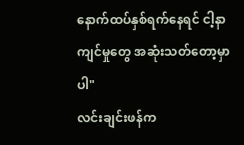နောက်ထပ်နှစ်ရက်နေရင် ငါ့နာကျင်မှုတွေ အဆုံးသတ်တော့မှာပါ"
လင်းချင်းဖန်က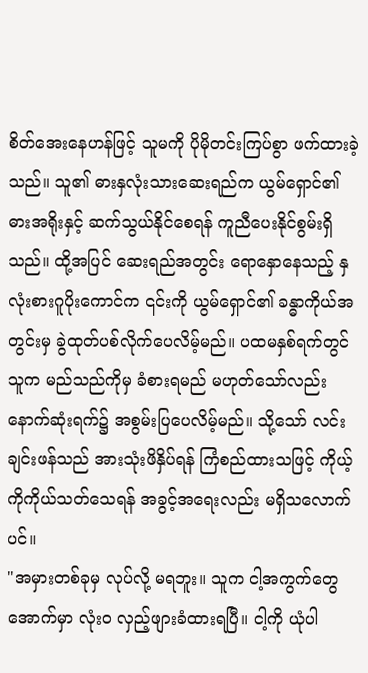စိတ်အေးနေဟန်ဖြင့် သူမကို ပိုမိုတင်းကြပ်စွာ ဖက်ထားခဲ့သည်။ သူ၏ ဓားနှလုံးသားဆေးရည်က ယွမ်ရှောင်၏ ဓားအရိုးနှင့် ဆက်သွယ်နိုင်စေရန် ကူညီပေးနိုင်စွမ်းရှိသည်။ ထို့အပြင် ဆေးရည်အတွင်း ရောနှောနေသည့် နှလုံးစားဂူပိုးကောင်က ၎င်းကို ယွမ်ရှောင်၏ ခန္ဓာကိုယ်အတွင်းမှ ခွဲထုတ်ပစ်လိုက်ပေလိမ့်မည်။ ပထမနှစ်ရက်တွင် သူက မည်သည်ကိုမှ ခံစားရမည် မဟုတ်သော်လည်း နောက်ဆုံးရက်၌ အစွမ်းပြပေလိမ့်မည်။ သို့သော် လင်းချင်းဖန်သည် အားသုံးဖိနှိပ်ရန် ကြံစည်ထားသဖြင့် ကိုယ့်ကိုကိုယ်သတ်သေရန် အခွင့်အရေးလည်း မရှိသလောက်ပင်။
"အမှားတစ်ခုမှ လုပ်လို့ မရဘူး။ သူက ငါ့အကွက်တွေအောက်မှာ လုံးဝ လှည့်ဖျားခံထားရပြီ။ ငါ့ကို ယုံပါ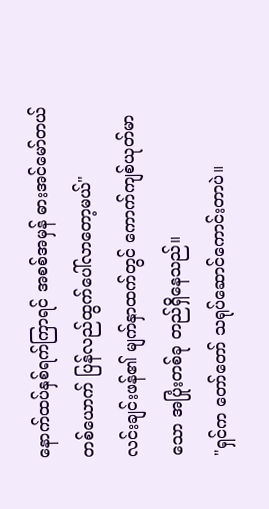နောက်ထပ်နှစ်ရက်ကြာရင် အစစ်အမှန် ဓားအင်မော်တယ်တစ်ယောက် ပြန်လည်ထွက်ပေါ်လာတော့မယ်"
လင်းချင်းဖန်၏ မျက်နှာထက်တွင် ကောက်ကျစ်ယုတ်မာသော အပြုံးတစ်ခု တည်ရှိနေသည်။
"ရှင်က တော်တော် သရုပ်ဆောင်ကောင်းတာပဲ။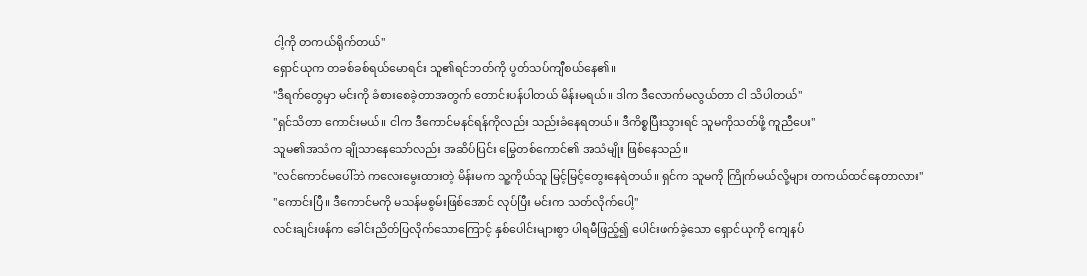ငါ့ကို တကယ်ရိုက်တယ်"
ရှောင်ယုက တခစ်ခစ်ရယ်မောရင်း သူ၏ရင်ဘတ်ကို ပွတ်သပ်ကျီစယ်နေ၏။
"ဒီရက်တွေမှာ မင်းကို ခံစားစေခဲ့တာအတွက် တောင်းပန်ပါတယ် မိန်းမရယ်။ ဒါက ဒီလောက်မလွယ်တာ ငါ သိပါတယ်"
"ရှင်သိတာ ကောင်းမယ်။ ငါက ဒီကောင်မနင်ရန်ကိုလည်း သည်းခံနေရတယ်။ ဒီကိစ္စပြီးသွားရင် သူမကိုသတ်ဖို့ ကူညီပေး"
သူမ၏အသံက ချိုသာနေသော်လည်း အဆိပ်ပြင်း မြွေတစ်ကောင်၏ အသံမျိုး ဖြစ်နေသည်။
"လင်ကောင်မပေါ်ဘဲ ကလေးမွေးထားတဲ့ မိန်းမက သူ့ကိုယ်သူ မြင့်မြင့်တွေးနေရဲတယ်။ ရှင်က သူမကို ကြိုက်မယ်လို့များ တကယ်ထင်နေတာလား"
"ကောင်းပြီ။ ဒီကောင်မကို မသန်မစွမ်းဖြစ်အောင် လုပ်ပြီး မင်းက သတ်လိုက်ပေါ့"
လင်းချင်းဖန်က ခေါင်းညိတ်ပြလိုက်သောကြောင့် နှစ်ပေါင်းများစွာ ပါရမီဖြည့်၍ ပေါင်းဖက်ခဲ့သော ရှောင်ယုကို ကျေနပ်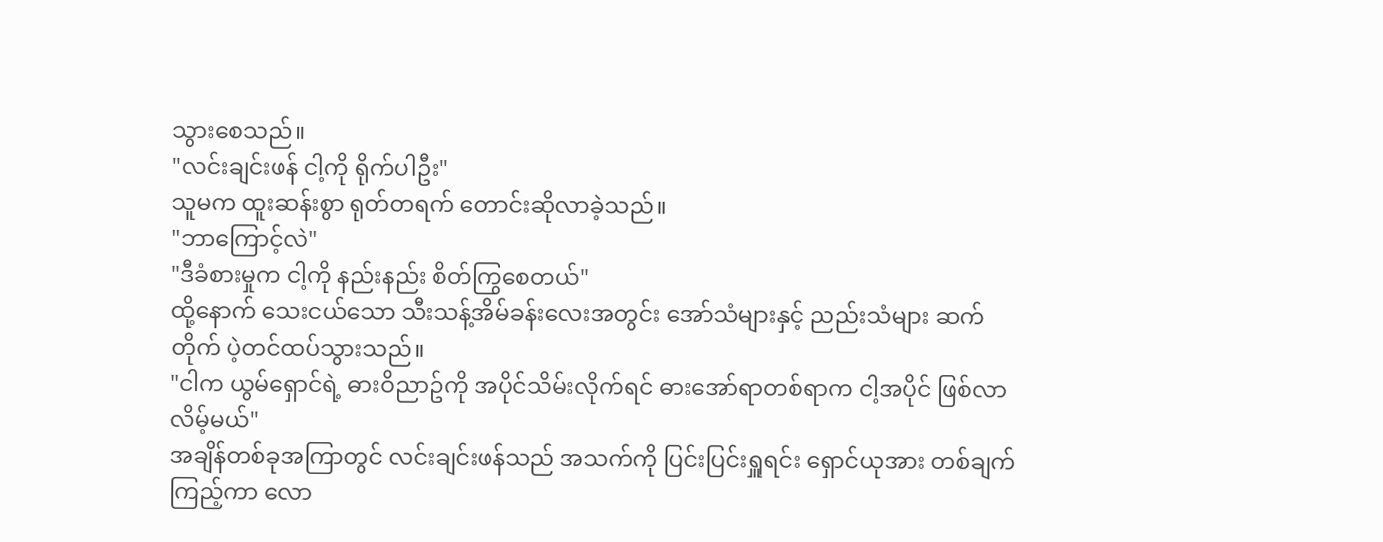သွားစေသည်။
"လင်းချင်းဖန် ငါ့ကို ရိုက်ပါဦး"
သူမက ထူးဆန်းစွာ ရုတ်တရက် တောင်းဆိုလာခဲ့သည်။
"ဘာကြောင့်လဲ"
"ဒီခံစားမှုက ငါ့ကို နည်းနည်း စိတ်ကြွစေတယ်"
ထို့နောက် သေးငယ်သော သီးသန့်အိမ်ခန်းလေးအတွင်း အော်သံများနှင့် ညည်းသံများ ဆက်တိုက် ပဲ့တင်ထပ်သွားသည်။
"ငါက ယွမ်ရှောင်ရဲ့ ဓားဝိညာဥ်ကို အပိုင်သိမ်းလိုက်ရင် ဓားအော်ရာတစ်ရာက ငါ့အပိုင် ဖြစ်လာလိမ့်မယ်"
အချိန်တစ်ခုအကြာတွင် လင်းချင်းဖန်သည် အသက်ကို ပြင်းပြင်းရှူရင်း ရှောင်ယုအား တစ်ချက်ကြည့်ကာ လော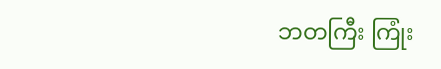ဘတကြီး ကြုံး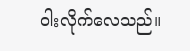ဝါးလိုက်လေသည်။